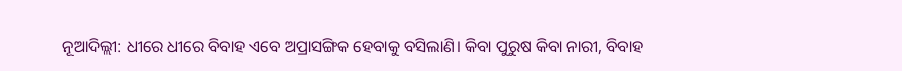ନୂଆଦିଲ୍ଲୀ: ଧୀରେ ଧୀରେ ବିବାହ ଏବେ ଅପ୍ରାସଙ୍ଗିକ ହେବାକୁ ବସିଲାଣି। କିବା ପୁରୁଷ କିବା ନାରୀ, ବିବାହ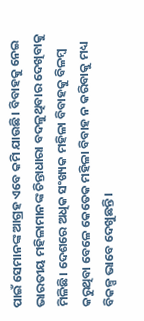ପାଇଁ ସେମାନଙ୍କ ଆଗ୍ରହ ଏବେ କମି ଯାଉଛି। ବିବାହକୁ ନେଇ ଭାରତୀୟ ମହିଳାମାନଙ୍କ ଚିନ୍ତାଧାରା ବଦଳୁଥିବାର ଦେଖିବାକୁ ମିଳିଛି। ଦେଶରେ ଅଧିକ ସଂଖ୍ୟକ ମହିଳା ବିବାହକୁ ବିଳମ୍ବ କରୁଥିବା ବେଳେ କେତେକ ମହିଳା ବିବାହ ନ କରିବାକୁ ମଧ୍ୟ ବିକଳ୍ପ ଭାବେ ଦେଖୁଛନ୍ତି।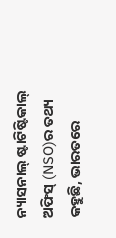ନ୍ୟାସନାଲ୍ ଷ୍ଟାଟିଷ୍ଟିକାଲ୍ ଅଫିସ୍ (NSO)ର ତଥ୍ୟ କହୁଛି, ଭାରତରେ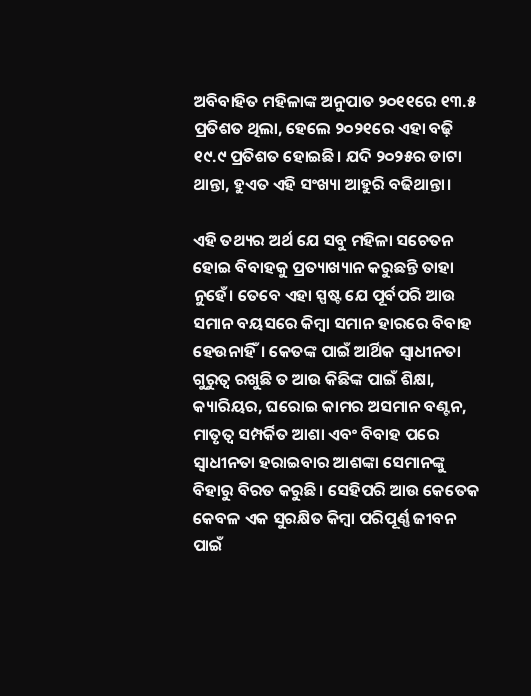ଅବିବାହିତ ମହିଳାଙ୍କ ଅନୁପାତ ୨୦୧୧ରେ ୧୩.୫ ପ୍ରତିଶତ ଥିଲା, ହେଲେ ୨୦୨୧ରେ ଏହା ବଢ଼ି ୧୯.୯ ପ୍ରତିଶତ ହୋଇଛି। ଯଦି ୨୦୨୫ର ଡାଟା ଥାନ୍ତା, ହୁଏତ ଏହି ସଂଖ୍ୟା ଆହୁରି ବଢିଥାନ୍ତା।

ଏହି ତଥ୍ୟର ଅର୍ଥ ଯେ ସବୁ ମହିଳା ସଚେତନ ହୋଇ ବିବାହକୁ ପ୍ରତ୍ୟାଖ୍ୟାନ କରୁଛନ୍ତି ତାହା ନୁହେଁ। ତେବେ ଏହା ସ୍ପଷ୍ଟ ଯେ ପୂର୍ବପରି ଆଉ ସମାନ ବୟସରେ କିମ୍ବା ସମାନ ହାରରେ ବିବାହ ହେଉନାହିଁ। କେତଙ୍କ ପାଇଁ ଆର୍ଥିକ ସ୍ୱାଧୀନତା ଗୁରୁତ୍ୱ ରଖୁଛି ତ ଆଉ କିଛିଙ୍କ ପାଇଁ ଶିକ୍ଷା, କ୍ୟାରିୟର, ଘରୋଇ କାମର ଅସମାନ ବଣ୍ଟନ, ମାତୃତ୍ୱ ସମ୍ପର୍କିତ ଆଶା ଏବଂ ବିବାହ ପରେ ସ୍ୱାଧୀନତା ହରାଇବାର ଆଶଙ୍କା ସେମାନଙ୍କୁ ବିହାରୁ ବିରତ କରୁଛି। ସେହିପରି ଆଉ କେତେକ କେବଳ ଏକ ସୁରକ୍ଷିତ କିମ୍ବା ପରିପୂର୍ଣ୍ଣ ଜୀବନ ପାଇଁ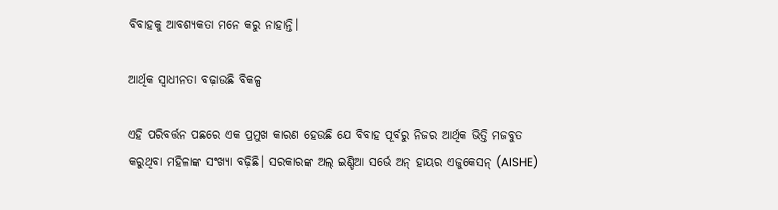ବିବାହକୁ ଆବଶ୍ୟକତା ମନେ କରୁ ନାହାନ୍ତି।

ଆର୍ଥିକ ସ୍ୱାଧୀନତା ବଢ଼ାଉଛି ବିକଳ୍ପ

ଏହି ପରିବର୍ତ୍ତନ ପଛରେ ଏକ ପ୍ରମୁଖ କାରଣ ହେଉଛି ଯେ ବିବାହ ପୂର୍ବରୁ ନିଜର ଆର୍ଥିକ ଭିତ୍ତି ମଜବୁତ କରୁଥିବା ମହିଳାଙ୍କ ସଂଖ୍ୟା ବଢ଼ିଛି। ସରକାରଙ୍କ ଅଲ୍ ଇଣ୍ଡିଆ ସର୍ଭେ ଅନ୍ ହାୟର ଏଜୁକେସନ୍ (AISHE)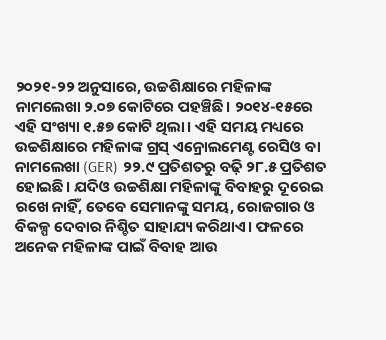୨୦୨୧-୨୨ ଅନୁସାରେ, ଉଚ୍ଚଶିକ୍ଷାରେ ମହିଳାଙ୍କ ନାମଲେଖା ୨.୦୭ କୋଟିରେ ପହଞ୍ଚିଛି। ୨୦୧୪-୧୫ରେ ଏହି ସଂଖ୍ୟା ୧.୫୭ କୋଟି ଥିଲା। ଏହି ସମୟ ମଧ୍ୟରେ ଉଚ୍ଚଶିକ୍ଷାରେ ମହିଳାଙ୍କ ଗ୍ରସ୍ ଏନ୍ରୋଲମେଣ୍ଟ ରେସିଓ ବା ନାମଲେଖା (GER) ୨୨.୯ ପ୍ରତିଶତରୁ ବଢ଼ି ୨୮.୫ ପ୍ରତିଶତ ହୋଇଛି। ଯଦିଓ ଉଚ୍ଚଶିକ୍ଷା ମହିଳାଙ୍କୁ ବିବାହରୁ ଦୂରେଇ ରଖେ ନାହିଁ, ତେବେ ସେମାନଙ୍କୁ ସମୟ, ରୋଜଗାର ଓ ବିକଳ୍ପ ଦେବାର ନିଶ୍ଚିତ ସାହାଯ୍ୟ କରିଥାଏ। ଫଳରେ ଅନେକ ମହିଳାଙ୍କ ପାଇଁ ବିବାହ ଆଉ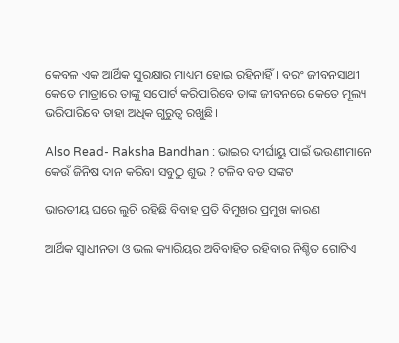କେବଳ ଏକ ଆର୍ଥିକ ସୁରକ୍ଷାର ମାଧ୍ୟମ ହୋଇ ରହିନାହିଁ। ବରଂ ଜୀବନସାଥୀ କେତେ ମାତ୍ରାରେ ତାଙ୍କୁ ସପୋର୍ଟ କରିପାରିବେ ତାଙ୍କ ଜୀବନରେ କେତେ ମୂଲ୍ୟ ଭରିପାରିବେ ତାହା ଅଧିକ ଗୁରୁତ୍ୱ ରଖୁଛି।

Also Read- Raksha Bandhan : ଭାଇର ଦୀର୍ଘାୟୁ ପାଇଁ ଭଉଣୀମାନେ କେଉଁ ଜିନିଷ ଦାନ କରିବା ସବୁଠୁ ଶୁଭ ? ଟଳିବ ବଡ ସଙ୍କଟ

ଭାରତୀୟ ଘରେ ଲୁଚି ରହିଛି ବିବାହ ପ୍ରତି ବିମୁଖର ପ୍ରମୁଖ କାରଣ

ଆର୍ଥିକ ସ୍ୱାଧୀନତା ଓ ଭଲ କ୍ୟାରିୟର ଅବିବାହିତ ରହିବାର ନିଶ୍ଚିତ ଗୋଟିଏ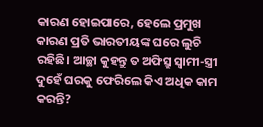କାରଣ ହୋଇପାରେ, ହେଲେ ପ୍ରମୁଖ କାରଣ ପ୍ରତି ଭାରତୀୟଙ୍କ ଘରେ ଲୁଚି ରହିଛି। ଆଚ୍ଛା କୁହନ୍ତୁ ତ ଅଫିସ୍ରୁ ସ୍ୱାମୀ-ସ୍ତ୍ରୀ ଦୁହେଁ ଘରକୁ ଫେରିଲେ କିଏ ଅଧିକ କାମ କରନ୍ତି?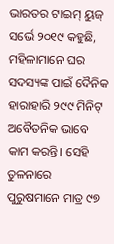ଭାରତର ଟାଇମ୍ ୟୁଜ୍ ସର୍ଭେ ୨୦୧୯ କହୁଛି, ମହିଳାମାନେ ଘର ସଦସ୍ୟଙ୍କ ପାଇଁ ଦୈନିକ ହାରାହାରି ୨୯୯ ମିନିଟ୍ ଅବୈତନିକ ଭାବେ କାମ କରନ୍ତି। ସେହି ତୁଳନାରେ ପୁରୁଷମାନେ ମାତ୍ର ୯୭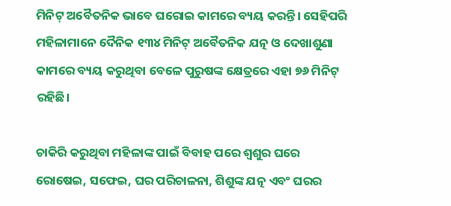ମିନିଟ୍ ଅବୈତନିକ ଭାବେ ଘରୋଇ କାମରେ ବ୍ୟୟ କରନ୍ତି। ସେହିପରି ମହିଳାମାନେ ଦୈନିକ ୧୩୪ ମିନିଟ୍ ଅବୈତନିକ ଯତ୍ନ ଓ ଦେଖାଶୁଣା କାମରେ ବ୍ୟୟ କରୁଥିବା ବେଳେ ପୁରୁଷଙ୍କ କ୍ଷେତ୍ରରେ ଏହା ୭୬ ମିନିଟ୍ ରହିଛି।

ଚାକିରି କରୁଥିବା ମହିଳାଙ୍କ ପାଇଁ ବିବାହ ପରେ ଶ୍ୱଶୁର ଘରେ ରୋଷେଇ, ସଫେଇ, ଘର ପରିଚାଳନା, ଶିଶୁଙ୍କ ଯତ୍ନ ଏବଂ ଘରର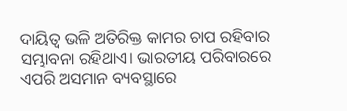ଦାୟିତ୍ୱ ଭଳି ଅତିରିକ୍ତ କାମର ଚାପ ରହିବାର ସମ୍ଭାବନା ରହିଥାଏ। ଭାରତୀୟ ପରିବାରରେ ଏପରି ଅସମାନ ବ୍ୟବସ୍ଥାରେ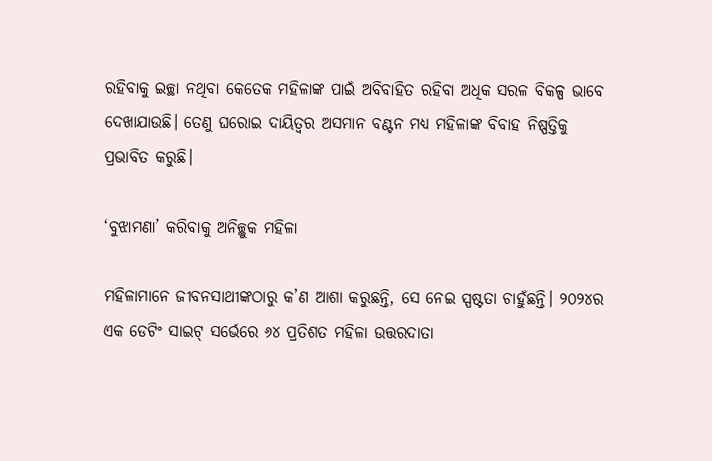ରହିବାକୁ ଇଚ୍ଛା ନଥିବା କେତେକ ମହିଳାଙ୍କ ପାଇଁ ଅବିବାହିତ ରହିବା ଅଧିକ ସରଳ ବିକଳ୍ପ ଭାବେ ଦେଖାଯାଉଛି। ତେଣୁ ଘରୋଇ ଦାୟିତ୍ୱର ଅସମାନ ବଣ୍ଟନ ମଧ୍ୟ ମହିଳାଙ୍କ ବିବାହ ନିଷ୍ପତ୍ତିକୁ ପ୍ରଭାବିତ କରୁଛି।

‘ବୁଝାମଣା’ କରିବାକୁ ଅନିଚ୍ଛୁକ ମହିଳା

ମହିଳାମାନେ ଜୀବନସାଥୀଙ୍କଠାରୁ କ’ଣ ଆଶା କରୁଛନ୍ତି, ସେ ନେଇ ସ୍ପଷ୍ଟତା ଚାହୁଁଛନ୍ତି। ୨୦୨୪ର ଏକ ଡେଟିଂ ସାଇଟ୍ ସର୍ଭେରେ ୬୪ ପ୍ରତିଶତ ମହିଳା ଉତ୍ତରଦାତା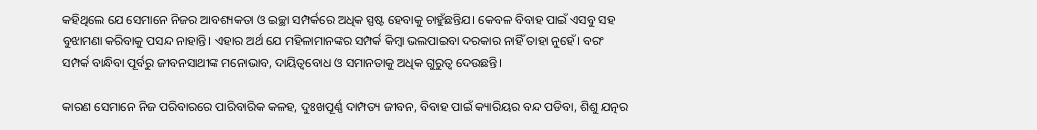କହିଥିଲେ ଯେ ସେମାନେ ନିଜର ଆବଶ୍ୟକତା ଓ ଇଚ୍ଛା ସମ୍ପର୍କରେ ଅଧିକ ସ୍ପଷ୍ଟ ହେବାକୁ ଚାହୁଁଛନ୍ତିଯ। କେବଳ ବିବାହ ପାଇଁ ଏସବୁ ସହ ବୁଝାମଣା କରିବାକୁ ପସନ୍ଦ ନାହାନ୍ତି। ଏହାର ଅର୍ଥ ଯେ ମହିଳାମାନଙ୍କର ସମ୍ପର୍କ କିମ୍ବା ଭଲପାଇବା ଦରକାର ନାହିଁ ତାହା ନୁହେଁ। ବରଂ ସମ୍ପର୍କ ବାନ୍ଧିବା ପୂର୍ବରୁ ଜୀବନସାଥୀଙ୍କ ମନୋଭାବ, ଦାୟିତ୍ୱବୋଧ ଓ ସମାନତାକୁ ଅଧିକ ଗୁରୁତ୍ୱ ଦେଉଛନ୍ତି।

କାରଣ ସେମାନେ ନିଜ ପରିବାରରେ ପାରିବାରିକ କଳହ, ଦୁଃଖପୂର୍ଣ୍ଣ ଦାମ୍ପତ୍ୟ ଜୀବନ, ବିବାହ ପାଇଁ କ୍ୟାରିୟର ବନ୍ଦ ପଡିବା, ଶିଶୁ ଯତ୍ନର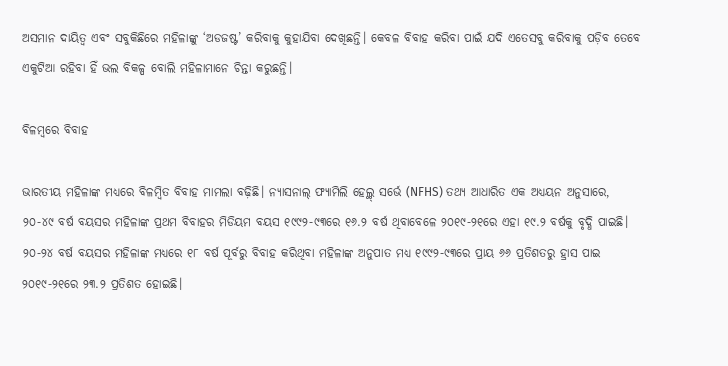ଅସମାନ ଦାୟିତ୍ୱ ଏବଂ ସବୁକିଛିରେ ମହିଳାଙ୍କୁ ‘ଅଡଜଷ୍ଟ’ କରିବାକୁ କୁହାଯିବା ଦେଖିଛନ୍ତି। କେବଳ ବିବାହ କରିବା ପାଇଁ ଯଦି ଏତେସବୁ କରିବାକୁ ପଡ଼ିବ ତେବେ ଏକୁଟିଆ ରହିବା ହିଁ ଭଲ ବିକଳ୍ପ ବୋଲି ମହିଳାମାନେ ଚିନ୍ତା କରୁଛନ୍ତି।

ବିଳମ୍ବରେ ବିବାହ

ଭାରତୀୟ ମହିଳାଙ୍କ ମଧ୍ୟରେ ବିଳମ୍ବିତ ବିବାହ ମାମଲା ବଢ଼ିଛି। ନ୍ୟାସନାଲ୍ ଫ୍ୟାମିଲି ହେଲ୍ଥ୍ ସର୍ଭେ (NFHS) ତଥ୍ୟ ଆଧାରିତ ଏକ ଅଧ୍ୟୟନ ଅନୁସାରେ, ୨୦-୪୯ ବର୍ଷ ବୟସର ମହିଳାଙ୍କ ପ୍ରଥମ ବିବାହର ମିଡିୟମ ବୟସ ୧୯୯୨-୯୩ରେ ୧୬.୨ ବର୍ଷ ଥିବାବେଳେ ୨୦୧୯-୨୧ରେ ଏହା ୧୯.୨ ବର୍ଷକୁ ବୃଦ୍ଧି ପାଇଛି। ୨୦-୨୪ ବର୍ଷ ବୟସର ମହିଳାଙ୍କ ମଧ୍ୟରେ ୧୮ ବର୍ଷ ପୂର୍ବରୁ ବିବାହ କରିଥିବା ମହିଳାଙ୍କ ଅନୁପାତ ମଧ୍ୟ ୧୯୯୨-୯୩ରେ ପ୍ରାୟ ୬୬ ପ୍ରତିଶତରୁ ହ୍ରାସ ପାଇ ୨୦୧୯-୨୧ରେ ୨୩.୨ ପ୍ରତିଶତ ହୋଇଛି।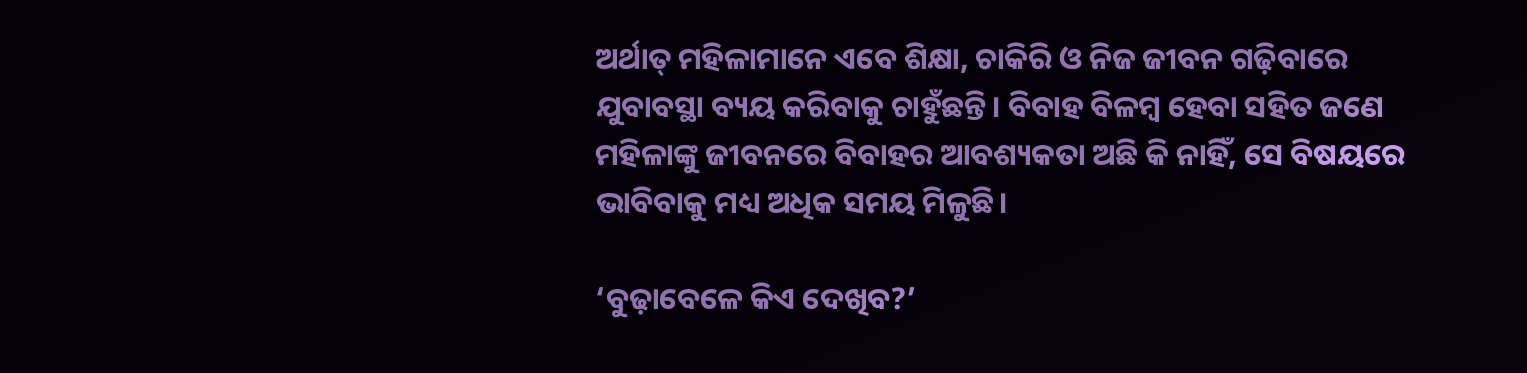ଅର୍ଥାତ୍ ମହିଳାମାନେ ଏବେ ଶିକ୍ଷା, ଚାକିରି ଓ ନିଜ ଜୀବନ ଗଢ଼ିବାରେ ଯୁବାବସ୍ଥା ବ୍ୟୟ କରିବାକୁ ଚାହୁଁଛନ୍ତି। ବିବାହ ବିଳମ୍ବ ହେବା ସହିତ ଜଣେ ମହିଳାଙ୍କୁ ଜୀବନରେ ବିବାହର ଆବଶ୍ୟକତା ଅଛି କି ନାହିଁ, ସେ ବିଷୟରେ ଭାବିବାକୁ ମଧ୍ୟ ଅଧିକ ସମୟ ମିଳୁଛି।

‘ବୁଢ଼ାବେଳେ କିଏ ଦେଖିବ?’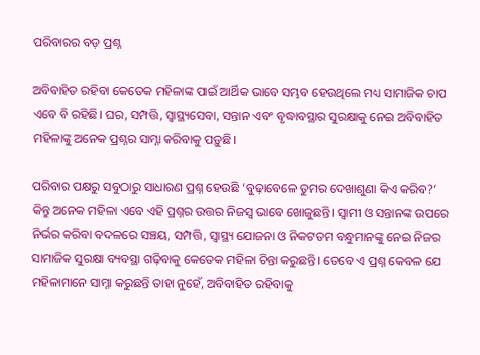ପରିବାରର ବଡ଼ ପ୍ରଶ୍ନ

ଅବିବାହିତ ରହିବା କେତେକ ମହିଳାଙ୍କ ପାଇଁ ଆର୍ଥିକ ଭାବେ ସମ୍ଭବ ହେଉଥିଲେ ମଧ୍ୟ ସାମାଜିକ ଚାପ ଏବେ ବି ରହିଛି। ଘର, ସମ୍ପତ୍ତି, ସ୍ୱାସ୍ଥ୍ୟସେବା, ସନ୍ତାନ ଏବଂ ବୃଦ୍ଧାବସ୍ଥାର ସୁରକ୍ଷାକୁ ନେଇ ଅବିବାହିତ ମହିଳାଙ୍କୁ ଅନେକ ପ୍ରଶ୍ନର ସାମ୍ନା କରିବାକୁ ପଡ଼ୁଛି।

ପରିବାର ପକ୍ଷରୁ ସବୁଠାରୁ ସାଧାରଣ ପ୍ରଶ୍ନ ହେଉଛି ‘ବୁଢ଼ାବେଳେ ତୁମର ଦେଖାଶୁଣା କିଏ କରିବ?’ କିନ୍ତୁ ଅନେକ ମହିଳା ଏବେ ଏହି ପ୍ରଶ୍ନର ଉତ୍ତର ନିଜସ୍ୱ ଭାବେ ଖୋଜୁଛନ୍ତି। ସ୍ୱାମୀ ଓ ସନ୍ତାନଙ୍କ ଉପରେ ନିର୍ଭର କରିବା ବଦଳରେ ସଞ୍ଚୟ, ସମ୍ପତ୍ତି, ସ୍ୱାସ୍ଥ୍ୟ ଯୋଜନା ଓ ନିକଟତମ ବନ୍ଧୁମାନଙ୍କୁ ନେଇ ନିଜର ସାମାଜିକ ସୁରକ୍ଷା ବ୍ୟବସ୍ଥା ଗଢ଼ିବାକୁ କେତେକ ମହିଳା ଚିନ୍ତା କରୁଛନ୍ତି। ତେବେ ଏ ପ୍ରଶ୍ନ କେବଳ ଯେ ମହିଳାମାନେ ସାମ୍ନା କରୁଛନ୍ତି ତାହା ନୁହେଁ, ଅବିବାହିତ ରହିବାକୁ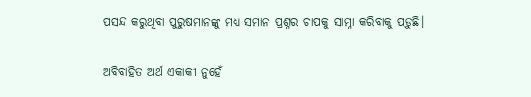ପସନ୍ଦ କରୁଥିବା ପୁରୁଷମାନଙ୍କୁ ମଧ୍ୟ ସମାନ ପ୍ରଶ୍ନର ଚାପକୁ ସାମ୍ନା କରିବାକୁ ପଡ଼ୁଛି।

ଅବିବାହିତ ଅର୍ଥ ଏକାକୀ ନୁହେଁ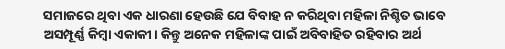ସମାଜରେ ଥିବା ଏକ ଧାରଣା ହେଉଛି ଯେ ବିବାହ ନ କରିଥିବା ମହିଳା ନିଶ୍ଚିତ ଭାବେ ଅସମ୍ପୂର୍ଣ୍ଣ କିମ୍ବା ଏକାକୀ। କିନ୍ତୁ ଅନେକ ମହିଳାଙ୍କ ପାଇଁ ଅବିବାହିତ ରହିବାର ଅର୍ଥ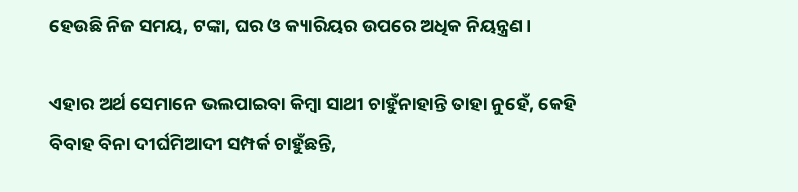ହେଉଛି ନିଜ ସମୟ, ଟଙ୍କା, ଘର ଓ କ୍ୟାରିୟର ଉପରେ ଅଧିକ ନିୟନ୍ତ୍ରଣ।

ଏହାର ଅର୍ଥ ସେମାନେ ଭଲପାଇବା କିମ୍ବା ସାଥୀ ଚାହୁଁନାହାନ୍ତି ତାହା ନୁହେଁ, କେହି ବିବାହ ବିନା ଦୀର୍ଘମିଆଦୀ ସମ୍ପର୍କ ଚାହୁଁଛନ୍ତି,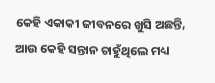କେହି ଏକାକୀ ଜୀବନରେ ଖୁସି ଅଛନ୍ତି, ଆଉ କେହି ସନ୍ତାନ ଚାହୁଁଥିଲେ ମଧ୍ୟ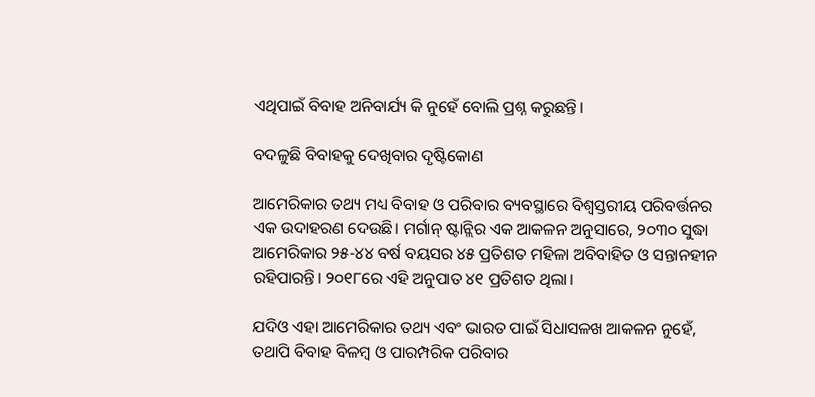ଏଥିପାଇଁ ବିବାହ ଅନିବାର୍ଯ୍ୟ କି ନୁହେଁ ବୋଲି ପ୍ରଶ୍ନ କରୁଛନ୍ତି।

ବଦଳୁଛି ବିବାହକୁ ଦେଖିବାର ଦୃଷ୍ଟିକୋଣ

ଆମେରିକାର ତଥ୍ୟ ମଧ୍ୟ ବିବାହ ଓ ପରିବାର ବ୍ୟବସ୍ଥାରେ ବିଶ୍ୱସ୍ତରୀୟ ପରିବର୍ତ୍ତନର ଏକ ଉଦାହରଣ ଦେଉଛି। ମର୍ଗାନ୍ ଷ୍ଟାନ୍ଲିର ଏକ ଆକଳନ ଅନୁସାରେ, ୨୦୩୦ ସୁଦ୍ଧା ଆମେରିକାର ୨୫-୪୪ ବର୍ଷ ବୟସର ୪୫ ପ୍ରତିଶତ ମହିଳା ଅବିବାହିତ ଓ ସନ୍ତାନହୀନ ରହିପାରନ୍ତି। ୨୦୧୮ରେ ଏହି ଅନୁପାତ ୪୧ ପ୍ରତିଶତ ଥିଲା।

ଯଦିଓ ଏହା ଆମେରିକାର ତଥ୍ୟ ଏବଂ ଭାରତ ପାଇଁ ସିଧାସଳଖ ଆକଳନ ନୁହେଁ, ତଥାପି ବିବାହ ବିଳମ୍ବ ଓ ପାରମ୍ପରିକ ପରିବାର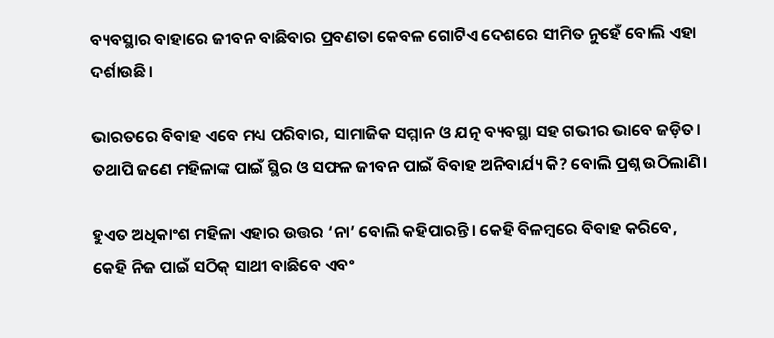ବ୍ୟବସ୍ଥାର ବାହାରେ ଜୀବନ ବାଛିବାର ପ୍ରବଣତା କେବଳ ଗୋଟିଏ ଦେଶରେ ସୀମିତ ନୁହେଁ ବୋଲି ଏହା ଦର୍ଶାଉଛି।

ଭାରତରେ ବିବାହ ଏବେ ମଧ୍ୟ ପରିବାର, ସାମାଜିକ ସମ୍ମାନ ଓ ଯତ୍ନ ବ୍ୟବସ୍ଥା ସହ ଗଭୀର ଭାବେ ଜଡ଼ିତ। ତଥାପି ଜଣେ ମହିଳାଙ୍କ ପାଇଁ ସ୍ଥିର ଓ ସଫଳ ଜୀବନ ପାଇଁ ବିବାହ ଅନିବାର୍ଯ୍ୟ କି? ବୋଲି ପ୍ରଶ୍ନ ଉଠିଲାଣି।

ହୁଏତ ଅଧିକାଂଶ ମହିଳା ଏହାର ଉତ୍ତର ‘ନା’ ବୋଲି କହିପାରନ୍ତି। କେହି ବିଳମ୍ବରେ ବିବାହ କରିବେ, କେହି ନିଜ ପାଇଁ ସଠିକ୍ ସାଥୀ ବାଛିବେ ଏବଂ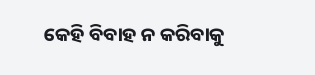କେହି ବିବାହ ନ କରିବାକୁ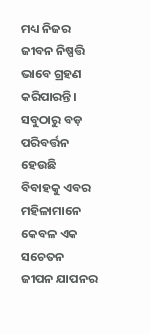ମଧ୍ୟ ନିଜର ଜୀବନ ନିଷ୍ପତ୍ତି ଭାବେ ଗ୍ରହଣ କରିପାରନ୍ତି। ସବୁଠାରୁ ବଡ଼ ପରିବର୍ତ୍ତନ ହେଉଛି ବିବାହକୁ ଏବର ମହିଳାମାନେ କେବଳ ଏକ ସଚେତନ ଜୀପନ ଯାପନର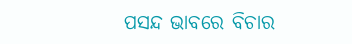ପସନ୍ଦ ଭାବରେ ବିଚାର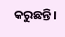କରୁଛନ୍ତି।